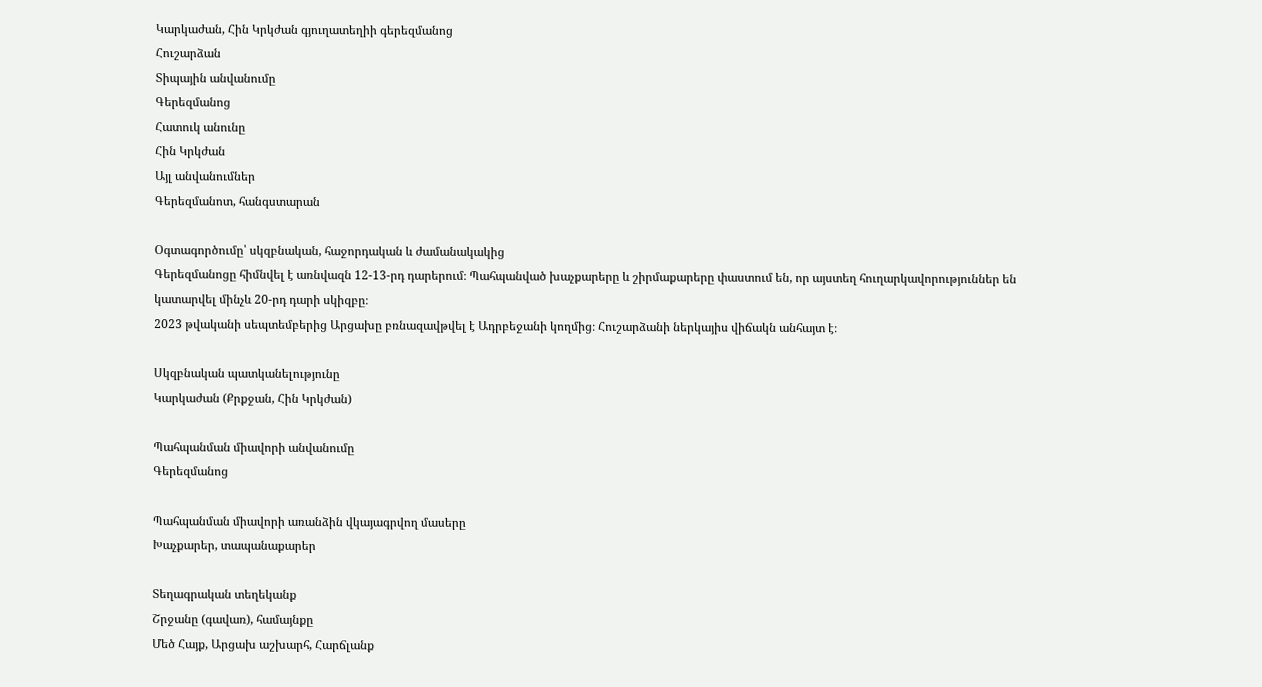Կարկաժան, Հին Կրկժան գյուղատեղիի գերեզմանոց
Հուշարձան
Տիպային անվանումը
Գերեզմանոց
Հատուկ անունը
Հին Կրկժան
Այլ անվանումներ
Գերեզմանոտ, հանգստարան

Օգտագործումը՝ սկզբնական, հաջորդական և ժամանակակից
Գերեզմանոցը հիմնվել է առնվազն 12-13-րդ դարերում։ Պահպանված խաչքարերը և շիրմաքարերը փաստում են, որ այստեղ հուղարկավորություններ են կատարվել մինչև 20-րդ դարի սկիզբը։
2023 թվականի սեպտեմբերից Արցախը բռնազավթվել է Ադրբեջանի կողմից։ Հուշարձանի ներկայիս վիճակն անհայտ է։

Սկզբնական պատկանելությունը
Կարկաժան (Քրքջան, Հին Կրկժան)

Պահպանման միավորի անվանումը
Գերեզմանոց

Պահպանման միավորի առանձին վկայագրվող մասերը
Խաչքարեր, տապանաքարեր

Տեղագրական տեղեկանք
Շրջանը (գավառ), համայնքը
Մեծ Հայք, Արցախ աշխարհ, Հարճլանք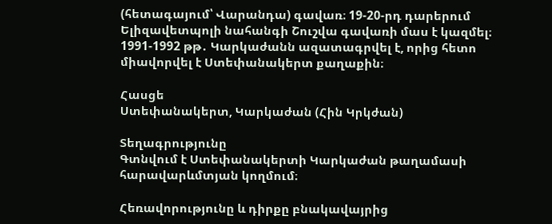(հետագայում՝ Վարանդա) գավառ։ 19-20-րդ դարերում Ելիզավետպոլի նահանգի Շուշվա գավառի մաս է կազմել։ 1991-1992 թթ․ Կարկաժանն ազատագրվել է, որից հետո միավորվել է Ստեփանակերտ քաղաքին։

Հասցե
Ստեփանակերտ, Կարկաժան (Հին Կրկժան)

Տեղագրությունը
Գտնվում է Ստեփանակերտի Կարկաժան թաղամասի հարավարևմտյան կողմում։

Հեռավորությունը և դիրքը բնակավայրից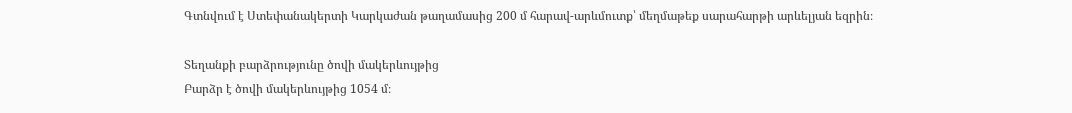Գտնվում է Ստեփանակերտի Կարկաժան թաղամասից 200 մ հարավ-արևմուտք՝ մեղմաթեք սարահարթի արևելյան եզրին։

Տեղանքի բարձրությունը ծովի մակերևույթից
Բարձր է ծովի մակերևույթից 1054 մ։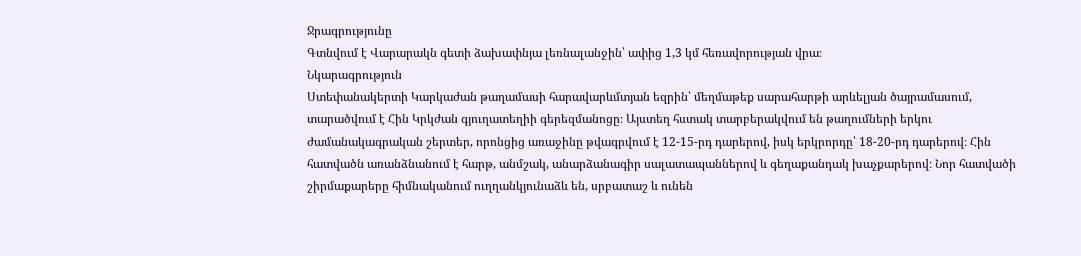Ջրագրությունը
Գտնվում է Վարարակն գետի ձախափնյա լեռնալանջին՝ ափից 1,3 կմ հեռավորության վրա։
Նկարագրություն
Ստեփանակերտի Կարկաժան թաղամասի հարավարևմտյան եզրին՝ մեղմաթեք սարահարթի արևելյան ծայրամասում, տարածվում է Հին Կրկժան գյուղատեղիի գերեզմանոցը։ Այստեղ հստակ տարբերակվում են թաղումների երկու ժամանակագրական շերտեր, որոնցից առաջինը թվագրվում է 12-15-րդ դարերով, իսկ երկրորդը՝ 18-20-րդ դարերով։ Հին հատվածն առանձնանում է հարթ, անմշակ, անարձանագիր սալատապաններով և գեղաքանդակ խաչքարերով։ Նոր հատվածի շիրմաքարերը հիմնականում ուղղանկյունաձև են, սրբատաշ և ունեն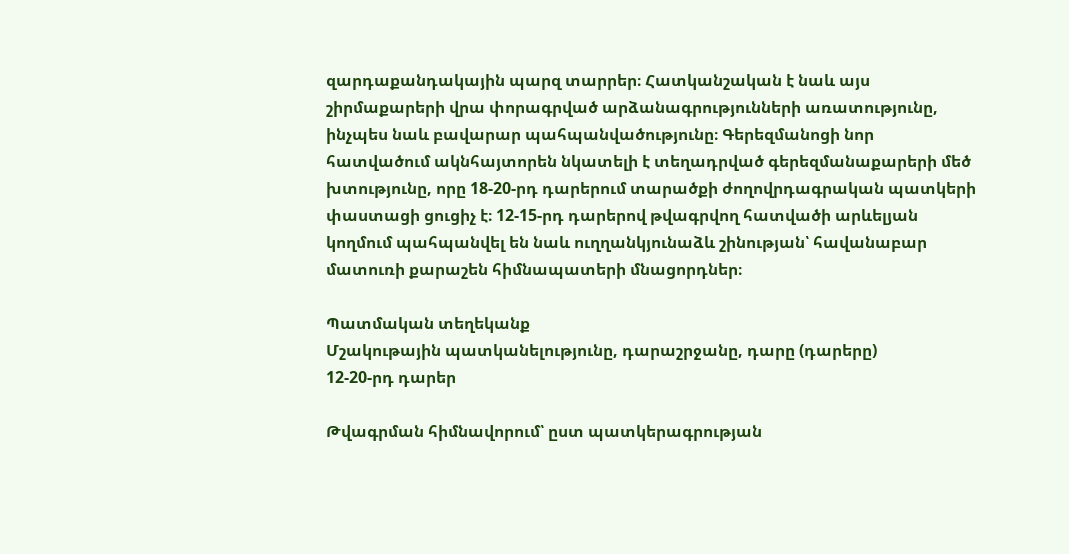զարդաքանդակային պարզ տարրեր։ Հատկանշական է նաև այս շիրմաքարերի վրա փորագրված արձանագրությունների առատությունը, ինչպես նաև բավարար պահպանվածությունը։ Գերեզմանոցի նոր հատվածում ակնհայտորեն նկատելի է տեղադրված գերեզմանաքարերի մեծ խտությունը, որը 18-20-րդ դարերում տարածքի ժողովրդագրական պատկերի փաստացի ցուցիչ է։ 12-15-րդ դարերով թվագրվող հատվածի արևելյան կողմում պահպանվել են նաև ուղղանկյունաձև շինության՝ հավանաբար մատուռի քարաշեն հիմնապատերի մնացորդներ։

Պատմական տեղեկանք
Մշակութային պատկանելությունը, դարաշրջանը, դարը (դարերը)
12-20-րդ դարեր

Թվագրման հիմնավորում՝ ըստ պատկերագրության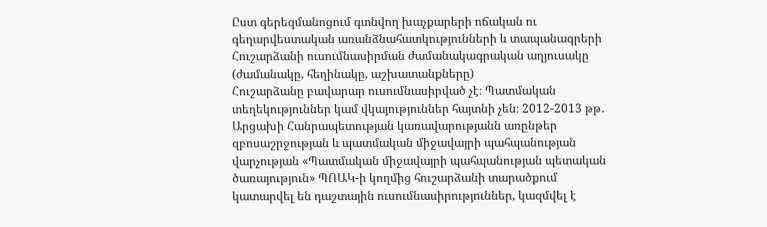Ըստ գերեզմանոցում գտնվող խաչքարերի ոճական ու գեղարվեստական առանձնահատկությունների և տապանագրերի
Հուշարձանի ուսումնասիրման ժամանակագրական աղյուսակը (ժամանակը, հեղինակը, աշխատանքները)
Հուշարձանը բավարար ուսումնասիրված չէ։ Պատմական տեղեկություններ կամ վկայություններ հայտնի չեն։ 2012-2013 թթ․ Արցախի Հանրապետության կառավարությանն առընթեր զբոսաշրջության և պատմական միջավայրի պահպանության վարչության «Պատմական միջավայրի պահպանության պետական ծառայություն» ՊՈԱԿ-ի կողմից հուշարձանի տարածքում կատարվել են դաշտային ուսումնասիրություններ, կազմվել է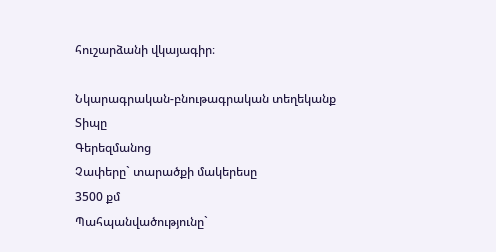հուշարձանի վկայագիր։

Նկարագրական-բնութագրական տեղեկանք
Տիպը
Գերեզմանոց
Չափերը` տարածքի մակերեսը
3500 քմ
Պահպանվածությունը`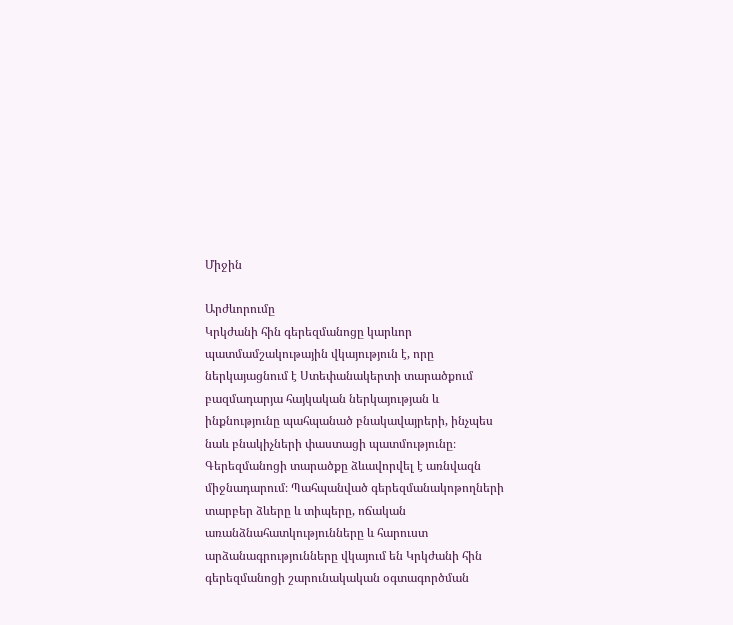Միջին

Արժևորումը
Կրկժանի հին գերեզմանոցը կարևոր պատմամշակութային վկայություն է, որը ներկայացնում է Ստեփանակերտի տարածքում բազմադարյա հայկական ներկայության և ինքնությունը պահպանած բնակավայրերի, ինչպես նաև բնակիչների փաստացի պատմությունը։ Գերեզմանոցի տարածքը ձևավորվել է առնվազն միջնադարում։ Պահպանված գերեզմանակոթողների տարբեր ձևերը և տիպերը, ոճական առանձնահատկությունները և հարուստ արձանագրությունները վկայում են Կրկժանի հին գերեզմանոցի շարունակական օգտագործման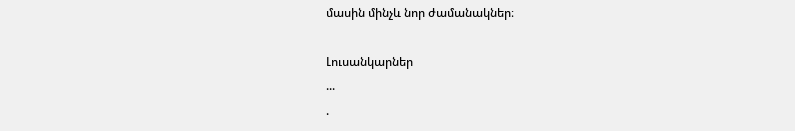մասին մինչև նոր ժամանակներ։

Լուսանկարներ
...
.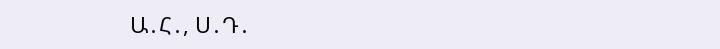Ա․Հ․, Ս․Դ․